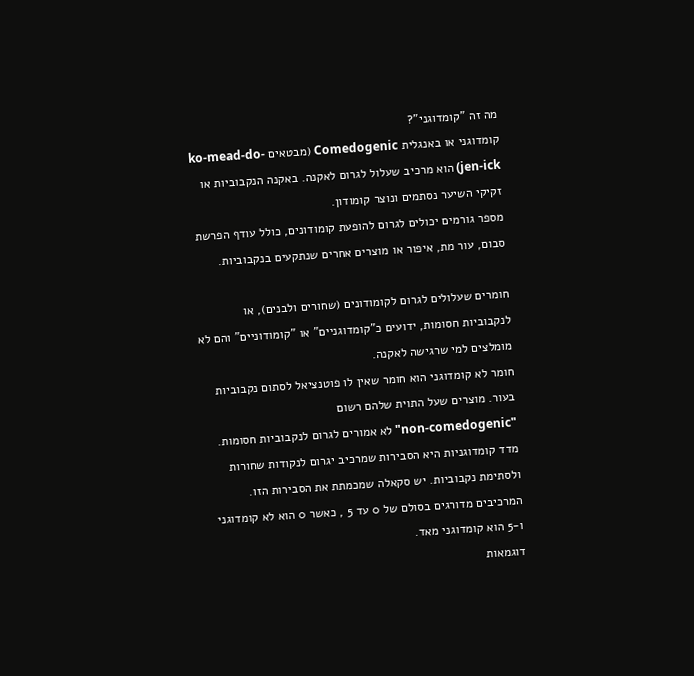מה זה "קומדוגני"?
קומדוגני או באנגלית Comedogenic (מבטאים ko-mead-do-jen-ick) הוא מרכיב שעלול לגרום לאקנה. באקנה הנקבוביות או זקיקי השיער נסתמים ונוצר קומודון.
מספר גורמים יכולים לגרום להופעת קומודונים, כולל עודף הפרשת סבום, עור מת, איפור או מוצרים אחרים שנתקעים בנקבוביות.

חומרים שעלולים לגרום לקומודונים (שחורים ולבנים), או לנקבוביות חסומות, ידועים כ"קומדוגניים" או "קומודוניים" והם לא מומלצים למי שרגישה לאקנה.
חומר לא קומדוגני הוא חומר שאין לו פוטנציאל לסתום נקבוביות בעור. מוצרים שעל התוית שלהם רשום
"non-comedogenic" לא אמורים לגרום לנקבוביות חסומות.
מדד קומדוגניות היא הסבירות שמרכיב יגרום לנקודות שחורות ולסתימת נקבוביות. יש סקאלה שמכמתת את הסבירות הזו. המרכיבים מדורגים בסולם של 0 עד 5 , כאשר 0 הוא לא קומדוגני ו-5 הוא קומדוגני מאד.
דוגמאות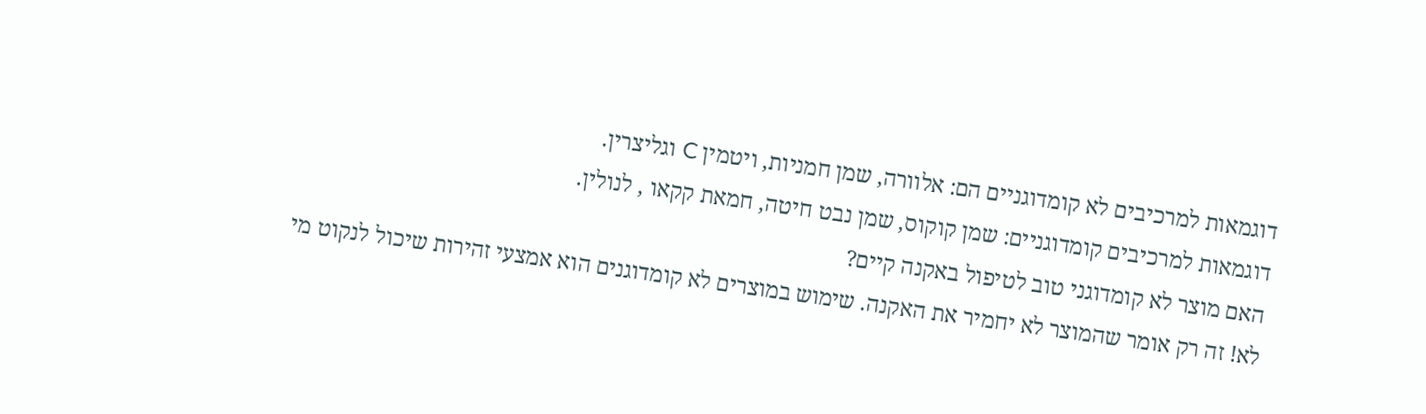דוגמאות למרכיבים לא קומדוגניים הם: אלוורה, שמן חמניות, ויטמין C וגליצרין.
דוגמאות למרכיבים קומדוגניים: שמן קוקוס, שמן נבט חיטה, חמאת קקאו , לנולין.
האם מוצר לא קומדוגני טוב לטיפול באקנה קיים?
לא! זה רק אומר שהמוצר לא יחמיר את האקנה. שימוש במוצרים לא קומדוגנים הוא אמצעי זהירות שיכול לנקוט מי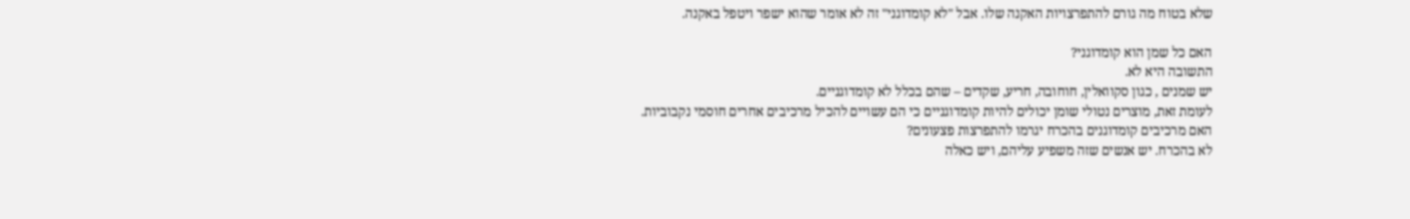שלא בטוח מה גורם להתפרצויות האקנה שלו. אבל "לא קומדוגני" זה לא אומר שהוא ישפר ויטפל באקנה.

האם כל שמן הוא קומדוגני?
התשובה היא לא.
יש שמנים , כגון סקוואלין, חוחובה, חריע, שקדים – שהם בכלל לא קומדוגניים.
לעומת זאת, מוצרים נטולי שומן יכולים להיות קומדוגניים כי הם עשויים להכיל מרכיבים אחרים חוסמי נקבוביות.
האם מרכיבים קומדוגנים בהכרח יגרמו להתפרצות פצעונים?
לא בהכרח. יש אנשים שזה משפיע עליהם, ויש כאלה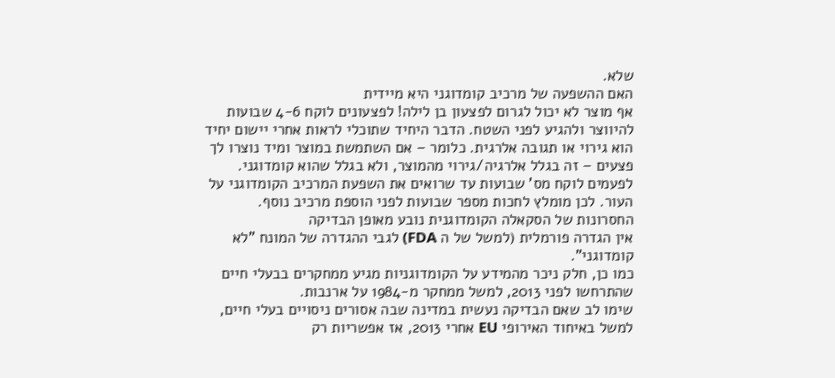שלא.
האם ההשפעה של מרכיב קומדוגני היא מיידית
אף מוצר לא יכול לגרום לפצעון בן לילה! לפצעונים לוקח 4-6 שבועות להיווצר ולהגיע לפני השטח. הדבר היחיד שתוכלי לראות אחרי יישום יחיד הוא גירוי או תגובה אלרגית. כלומר – אם השתמשת במוצר ומיד נוצרו לך פצעים – זה בגלל אלרגיה/גירוי מהמוצר, ולא בגלל שהוא קומדוגני.
לפעמים לוקח מס' שבועות עד שרואים את השפעת המרכיב הקומדוגני על העור. לכן מומלץ לחכות מספר שבועות לפני הוספת מרכיב נוסף.
החסרונות של הסקאלה הקומדוגנית נובע מאופן הבדיקה
אין הגדרה פורמלית (למשל של ה FDA) לגבי ההגדרה של המונח "לא קומדוגני".
כמו כן, חלק ניכר מהמידע על הקומדוגניות מגיע ממחקרים בבעלי חיים שהתרחשו לפני 2013, למשל ממחקר מ-1984 על ארנבות.
שימו לב שאם הבדיקה נעשית במדינה שבה אסורים ניסויים בעלי חיים, למשל באיחוד האירופי EU אחרי 2013, אז אפשריות רק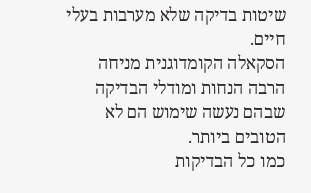שיטות בדיקה שלא מערבות בעלי חיים.
הסקאלה הקומדוגנית מניחה הרבה הנחות ומודלי הבדיקה שבהם נעשה שימוש הם לא הטובים ביותר.
כמו כל הבדיקות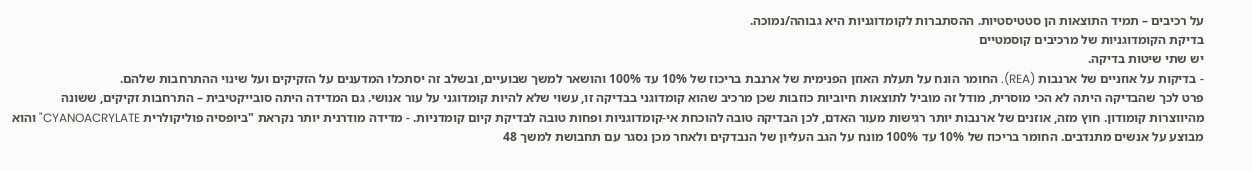על רכיבים – תמיד התוצאות הן סטטיסטיות. ההסתברות לקומדוגניות היא גבוהה/נמוכה.
בדיקת הקומדוגניות של מרכיבים קוסמטיים
יש שתי שיטות בדיקה.
- בדיקות על אוזניים של ארנבות (REA). החומר הונח על תעלת האוזן הפנימית של ארנבת בריכוז של 10% עד 100% והושאר למשך שבועיים, ובשלב זה יסתכלו המדענים על הזקיקים ועל שינוי ההתרחבות שלהם.
פרט לכך שהבדיקה היתה לא הכי מוסרית, מודל זה מוביל לתוצאות חיוביות כוזבות שכן מרכיב שהוא קומדוגני בבדיקה זו, עשוי שלא להיות קומדוגני על עור אנושי. גם המדידה היתה סובייקטיבית – התרחבות זקיקים, ששונה מהיווצרות קומודון. חוץ מזה, אוזנים של ארנבות יותר רגישות מעור האדם, לכן הבדיקה טובה להוכחת אי-קומדוגניות ופחות טובה לבדיקת קיום קומדניות. - מדידה מודרנית יותר נקראת "ביופסיה פוליקולרית CYANOACRYLATE" והוא מבוצע על אנשים מתנדבים. החומר בריכוז של 10% עד 100% מונח על הגב העליון של הנבדקים ולאחר מכן נסגר עם תחבושת למשך 48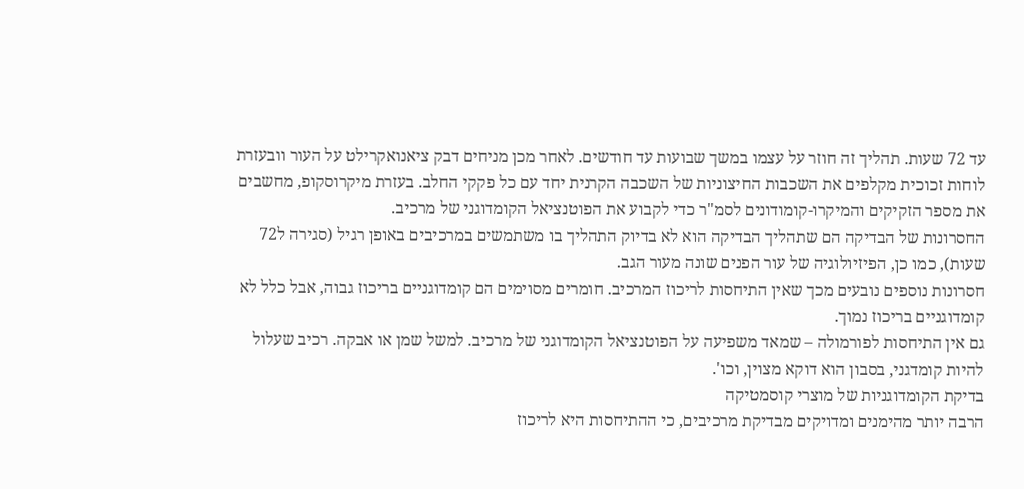עד 72 שעות. תהליך זה חוזר על עצמו במשך שבועות עד חודשים. לאחר מכן מניחים דבק ציאנואקרילט על העור וובעזרת לוחות זכוכית מקלפים את השכבות החיצוניות של השכבה הקרנית יחד עם כל פקקי החלב. בעזרת מיקרוסקופ, מחשבים את מספר הזקיקים והמיקרו-קומודונים לסמ"ר כדי לקבוע את הפוטנציאל הקומדוגני של מרכיב.
החסרונות של הבדיקה הם שתהליך הבדיקה הוא לא בדיוק התהליך בו משתמשים במרכיבים באופן רגיל (סגירה ל72 שעות), כמו כן, הפיזיולוגיה של עור הפנים שונה מעור הגב.
חסרונות נוספים נובעים מכך שאין התיחסות לריכוז המרכיב. חומרים מסוימים הם קומדוגניים בריכוז גבוה, אבל כלל לא קומדוגניים בריכוז נמוך.
גם אין התיחסות לפורמולה – שמאד משפיעה על הפוטנציאל הקומדוגני של מרכיב. למשל שמן או אבקה. רכיב שעלול להיות קומדגני, בסבון הוא דוקא מצוין, וכו'.
בדיקת הקומדוגניות של מוצרי קוסמטיקה
הרבה יותר מהימנים ומדויקים מבדיקת מרכיבים, כי ההתיחסות היא לריכוז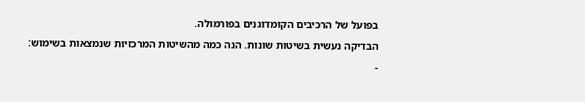בפועל של הרכיבים הקומדוגנים בפורמולה.
הבדיקה נעשית בשיטות שונות. הנה כמה מהשיטות המרכזיות שנמצאות בשימוש:
-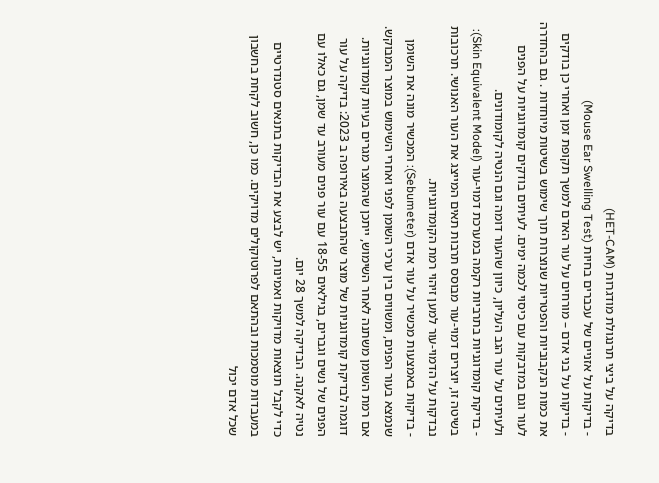בדיקה על ביצי תרנגולת מודגרות (HET-CAM)
- בדיקות על אזניים של עכברים בחיות (Mouse Ear Swelling Test)
- בדיקות על בני אדם – מורחים על עור האדם למשך תקופת זמן ואחרי כן בודקים את כמות הנקבוביות והפטריות שנוצרות תוך שימוש בשיטות מיוחדות . גם בהחדרה לעור וגם במדבקות עם כיסוי לכמה ימים. לעיתים בודקים קומדוגניות על הפנים ולעיתים על עור הגב העליון, כיוון שהעור דומה וגם הנטיה לקומודונים.
- בדיקת קומדוגניות בתרביות רקמה במערכת דמוי-עור (Skin Equivalent Model): בשיטה זו, יוצרים דמוי-עור מבוסס תרבות תאים המייצג את העור האנושי. תרכובות נבדקות על הדמוי-עור למען זיהוי רמת הקומדוגניות.
- בדיקות באמצעות מכשיר על עור אדם (Sebumeter): המכשיר מונה את השומן שנמצא בעור הפנים, ומשווים בין ערכי השומן לפני ואחרי השימוש במוצר המבוקש. אם רמת השומן משתנה לאחר השימוש, ייתכן שהמוצר מגרים בעיות קומדוגניות.
דוגמה לבדיקת קומדוגניות של מוצר שהתבצעה באירופה ב 2023: בדיקה על עור הפנים של נשים וגברים, בגילאים 18-55 עם עור פנים מעורב עד שמן, גם כאלו עם נטיה לאקנה. הבדיקה למשך 28 יום.
כדי לקבל תוצאות מדויקות ואמינות, יש לבצע את הבדיקות בתנאים סטנדרטיים במעבדות מוסמכות ובהתאם לפרוטוקולים מדויקים. כמו כן, חשוב לקחת בחשבון שכל אדם יכול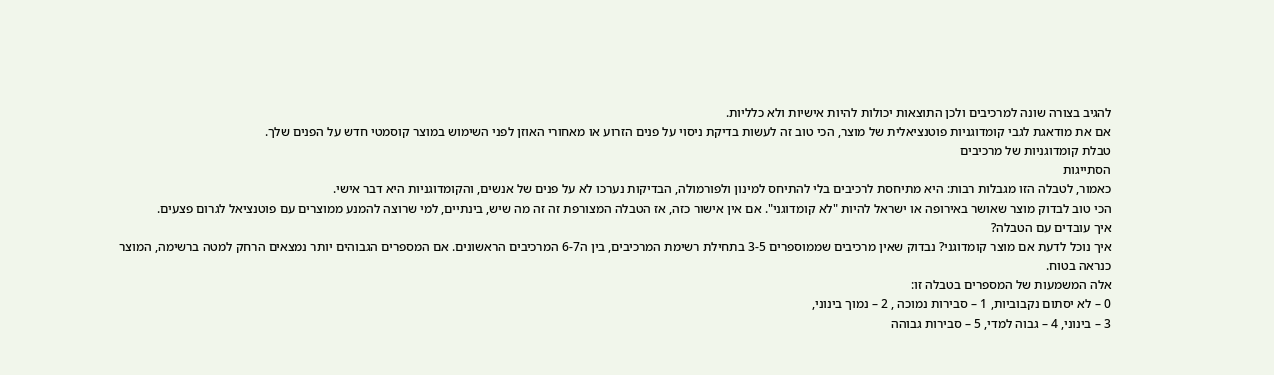להגיב בצורה שונה למרכיבים ולכן התוצאות יכולות להיות אישיות ולא כלליות.
אם את מודאגת לגבי קומדוגניות פוטנציאלית של מוצר, הכי טוב זה לעשות בדיקת ניסוי על פנים הזרוע או מאחורי האוזן לפני השימוש במוצר קוסמטי חדש על הפנים שלך.
טבלת קומדוגניות של מרכיבים
הסתייגות
כאמור, לטבלה הזו מגבלות רבות: היא מתיחסת לרכיבים בלי להתיחס למינון ולפורמולה, הבדיקות נערכו לא על פנים של אנשים, והקומדוגניות היא דבר אישי.
הכי טוב לבדוק מוצר שאושר באירופה או ישראל להיות "לא קומדוגני". אם אין אישור כזה, אז הטבלה המצורפת זה זה מה שיש, בינתיים, למי שרוצה להמנע ממוצרים עם פוטנציאל לגרום פצעים.
איך עובדים עם הטבלה?
איך נוכל לדעת אם מוצר קומדוגני? נבדוק שאין מרכיבים שממוספרים 3-5 בתחילת רשימת המרכיבים, בין ה6-7 המרכיבים הראשונים. אם המספרים הגבוהים יותר נמצאים הרחק למטה ברשימה, המוצר כנראה בטוח.
אלה המשמעות של המספרים בטבלה זו:
0 – לא יסתום נקבוביות, 1 – סבירות נמוכה , 2 – נמוך בינוני,
3 – בינוני, 4 – גבוה למדי, 5 – סבירות גבוהה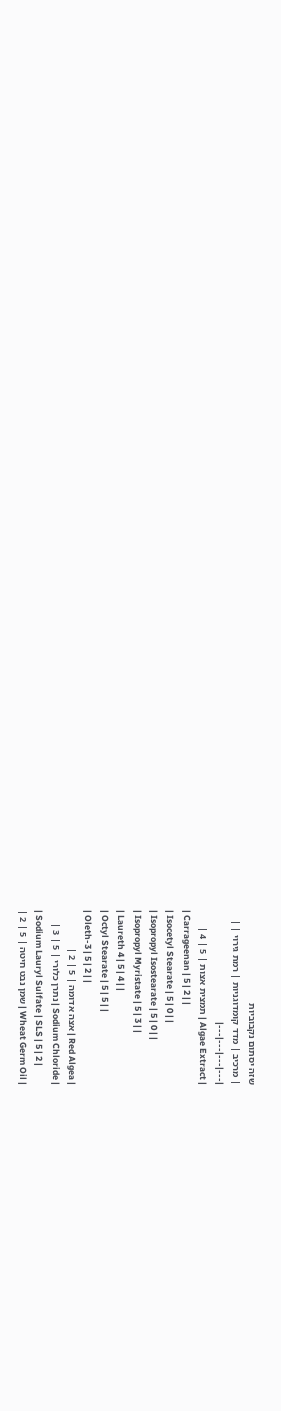שזה יסתום נקבוביות
| מרכיב | מדד קומדוגניות | רמת גירוי | |
|---|---|---|---|
| Algae Extract | תמצית אצות | 5 | 4 |
| Carrageenan | 5 | 2 | |
| Isocetyl Stearate | 5 | 0 | |
| Isopropyl Isostearate | 5 | 0 | |
| Isopropyl Myristate | 5 | 3 | |
| Laureth 4 | 5 | 4 | |
| Octyl Stearate | 5 | 5 | |
| Oleth-3 | 5 | 2 | |
| Red Algea | אצה אדומה | 5 | 2 |
| Sodium Chloride | נתרן כלורי | 5 | 3 |
| Sodium Lauryl Sulfate | SLS | 5 | 2 |
| Wheat Germ Oil | שמן נבט חיטה | 5 | 2 |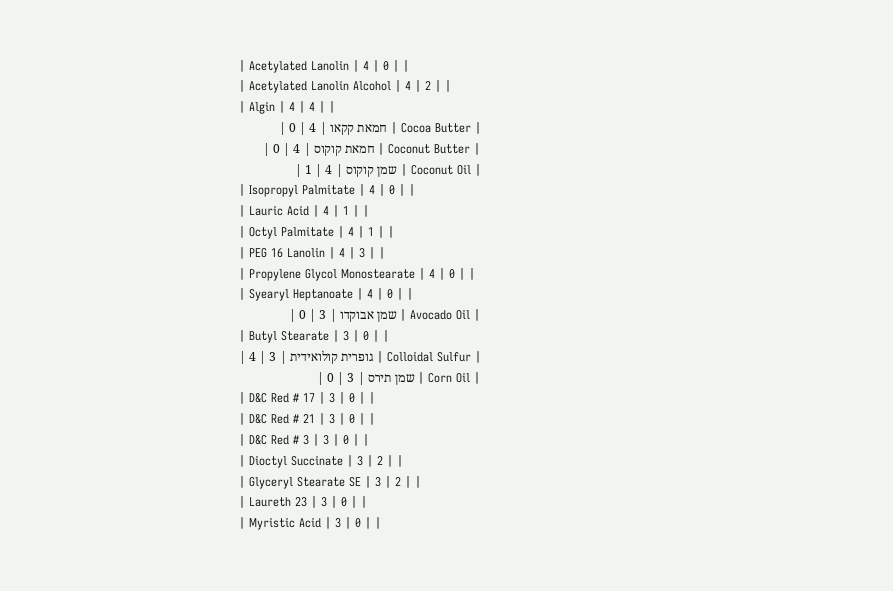| Acetylated Lanolin | 4 | 0 | |
| Acetylated Lanolin Alcohol | 4 | 2 | |
| Algin | 4 | 4 | |
| Cocoa Butter | חמאת קקאו | 4 | 0 |
| Coconut Butter | חמאת קוקוס | 4 | 0 |
| Coconut Oil | שמן קוקוס | 4 | 1 |
| Isopropyl Palmitate | 4 | 0 | |
| Lauric Acid | 4 | 1 | |
| Octyl Palmitate | 4 | 1 | |
| PEG 16 Lanolin | 4 | 3 | |
| Propylene Glycol Monostearate | 4 | 0 | |
| Syearyl Heptanoate | 4 | 0 | |
| Avocado Oil | שמן אבוקדו | 3 | 0 |
| Butyl Stearate | 3 | 0 | |
| Colloidal Sulfur | גופרית קולואידית | 3 | 4 |
| Corn Oil | שמן תירס | 3 | 0 |
| D&C Red # 17 | 3 | 0 | |
| D&C Red # 21 | 3 | 0 | |
| D&C Red # 3 | 3 | 0 | |
| Dioctyl Succinate | 3 | 2 | |
| Glyceryl Stearate SE | 3 | 2 | |
| Laureth 23 | 3 | 0 | |
| Myristic Acid | 3 | 0 | |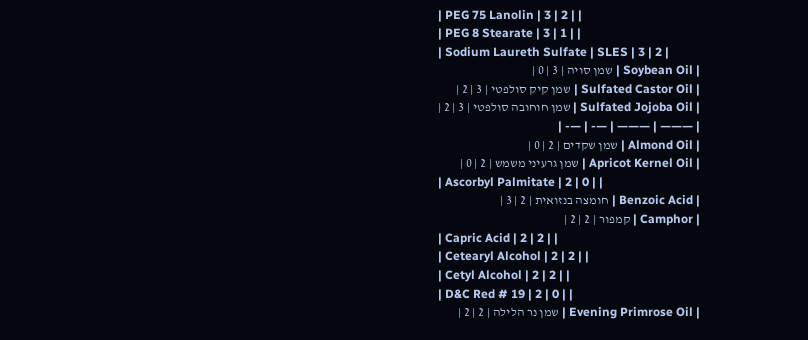| PEG 75 Lanolin | 3 | 2 | |
| PEG 8 Stearate | 3 | 1 | |
| Sodium Laureth Sulfate | SLES | 3 | 2 |
| Soybean Oil | שמן סויה | 3 | 0 |
| Sulfated Castor Oil | שמן קיק סולפטי | 3 | 2 |
| Sulfated Jojoba Oil | שמן חוחובה סולפטי | 3 | 2 |
| ——— | ——— | —- | —- |
| Almond Oil | שמן שקדים | 2 | 0 |
| Apricot Kernel Oil | שמן גרעיני משמש | 2 | 0 |
| Ascorbyl Palmitate | 2 | 0 | |
| Benzoic Acid | חומצה בנזואית | 2 | 3 |
| Camphor | קמפור | 2 | 2 |
| Capric Acid | 2 | 2 | |
| Cetearyl Alcohol | 2 | 2 | |
| Cetyl Alcohol | 2 | 2 | |
| D&C Red # 19 | 2 | 0 | |
| Evening Primrose Oil | שמן נר הלילה | 2 | 2 |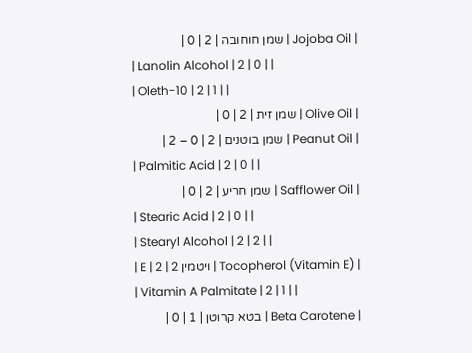| Jojoba Oil | שמן חוחובה | 2 | 0 |
| Lanolin Alcohol | 2 | 0 | |
| Oleth-10 | 2 | 1 | |
| Olive Oil | שמן זית | 2 | 0 |
| Peanut Oil | שמן בוטנים | 2 | 0 – 2 |
| Palmitic Acid | 2 | 0 | |
| Safflower Oil | שמן חריע | 2 | 0 |
| Stearic Acid | 2 | 0 | |
| Stearyl Alcohol | 2 | 2 | |
| Tocopherol (Vitamin E) | ויטמין E | 2 | 2 |
| Vitamin A Palmitate | 2 | 1 | |
| Beta Carotene | בטא קרוטן | 1 | 0 |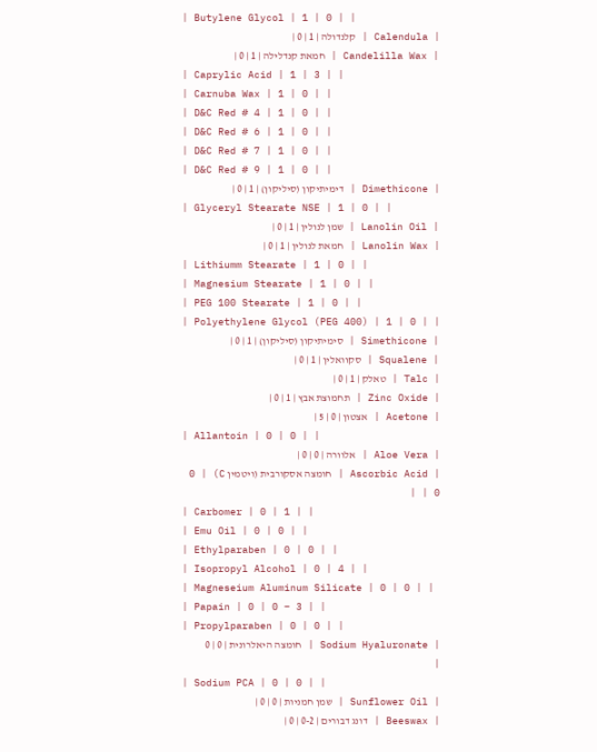| Butylene Glycol | 1 | 0 | |
| Calendula | קלנדולה | 1 | 0 |
| Candelilla Wax | חמאת קנדלילה | 1 | 0 |
| Caprylic Acid | 1 | 3 | |
| Carnuba Wax | 1 | 0 | |
| D&C Red # 4 | 1 | 0 | |
| D&C Red # 6 | 1 | 0 | |
| D&C Red # 7 | 1 | 0 | |
| D&C Red # 9 | 1 | 0 | |
| Dimethicone | דימיתיקון (סיליקון) | 1 | 0 |
| Glyceryl Stearate NSE | 1 | 0 | |
| Lanolin Oil | שמן לנולין | 1 | 0 |
| Lanolin Wax | חמאת לנולין | 1 | 0 |
| Lithiumm Stearate | 1 | 0 | |
| Magnesium Stearate | 1 | 0 | |
| PEG 100 Stearate | 1 | 0 | |
| Polyethylene Glycol (PEG 400) | 1 | 0 | |
| Simethicone | סימיתיקון (סיליקון) | 1 | 0 |
| Squalene | סקוואלין | 1 | 0 |
| Talc | טאלק | 1 | 0 |
| Zinc Oxide | תחמוצת אבץ | 1 | 0 |
| Acetone | אצטון | 0 | 5 |
| Allantoin | 0 | 0 | |
| Aloe Vera | אלוורה | 0 | 0 |
| Ascorbic Acid | חומצה אסקורבית (ויטמין C) | 0 | 0 |
| Carbomer | 0 | 1 | |
| Emu Oil | 0 | 0 | |
| Ethylparaben | 0 | 0 | |
| Isopropyl Alcohol | 0 | 4 | |
| Magneseium Aluminum Silicate | 0 | 0 | |
| Papain | 0 | 0 – 3 | |
| Propylparaben | 0 | 0 | |
| Sodium Hyaluronate | חומצה היאלרונית | 0 | 0 |
| Sodium PCA | 0 | 0 | |
| Sunflower Oil | שמן חמניות | 0 | 0 |
| Beeswax | דונג דבורים | 0-2 | 0 |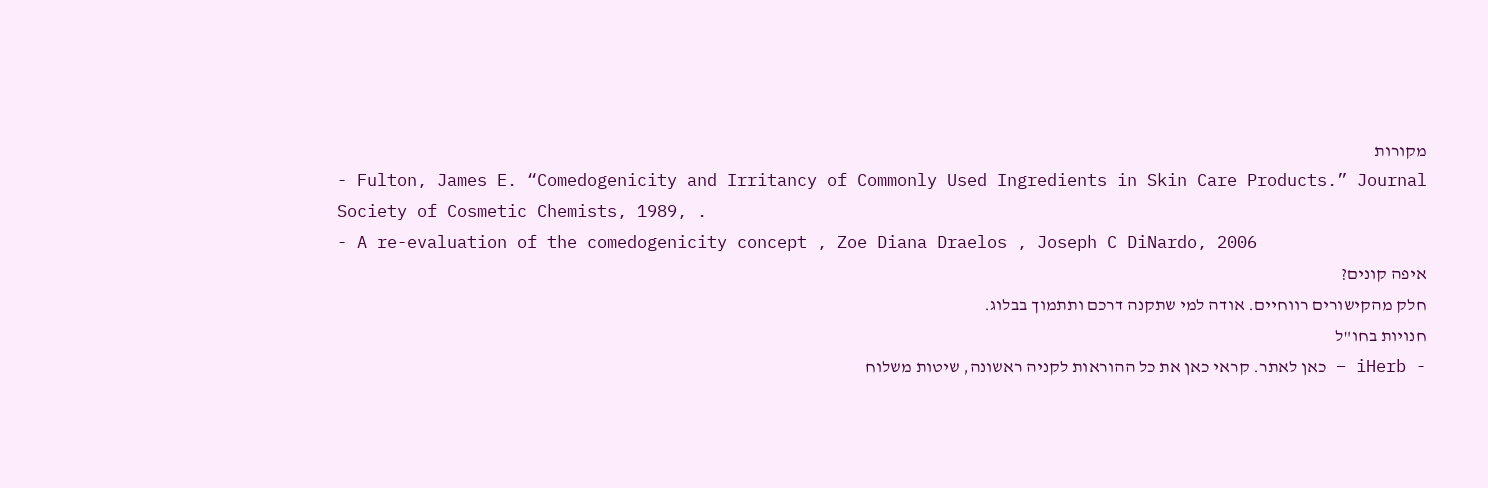מקורות
- Fulton, James E. “Comedogenicity and Irritancy of Commonly Used Ingredients in Skin Care Products.” Journal Society of Cosmetic Chemists, 1989, .
- A re-evaluation of the comedogenicity concept , Zoe Diana Draelos , Joseph C DiNardo, 2006
איפה קונים?
חלק מהקישורים רווחיים. אודה למי שתקנה דרכם ותתמוך בבלוג.
חנויות בחו"ל
- iHerb – כאן לאתר. קראי כאן את כל ההוראות לקניה ראשונה, שיטות משלוח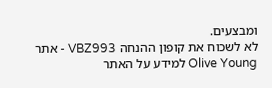ומבצעים.
לא לשכוח את קופון ההנחה VBZ993 - אתר Olive Young למידע על האתר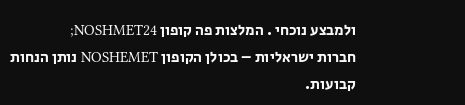ולמבצע נוכחי . המלצות פה קופון NOSHMET24;
חברות ישראליות – בכולן הקופון NOSHEMET נותן הנחות קבועות.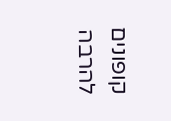קופונים להרבה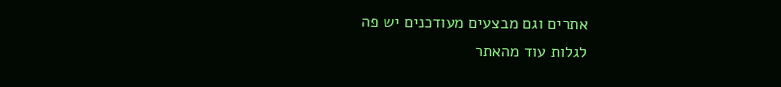אתרים וגם מבצעים מעודכנים יש פה
לגלות עוד מהאתר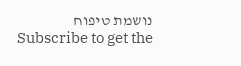נושמת טיפוח
Subscribe to get the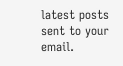latest posts sent to your email.